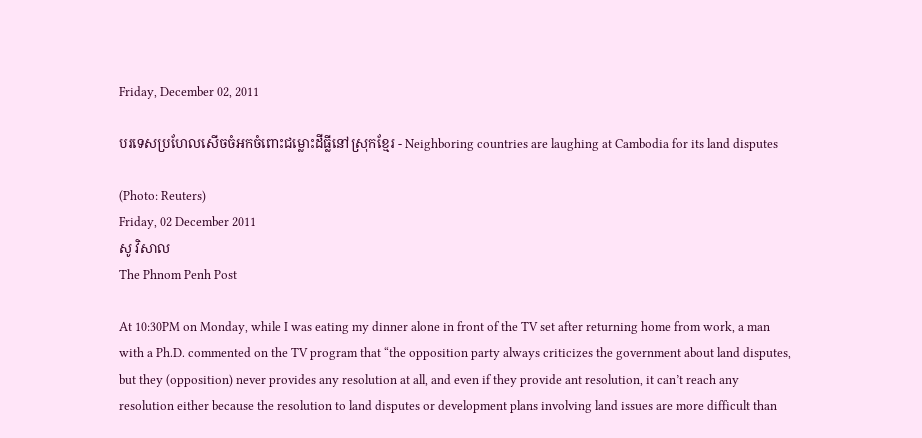Friday, December 02, 2011

បរទេសប្រហែលសើចចំអកចំពោះជម្លោះដីធ្លីនៅស្រុកខ្មែរ - Neighboring countries are laughing at Cambodia for its land disputes

(Photo: Reuters)
Friday, 02 December 2011
សូ វិសាល
The Phnom Penh Post

At 10:30PM on Monday, while I was eating my dinner alone in front of the TV set after returning home from work, a man with a Ph.D. commented on the TV program that “the opposition party always criticizes the government about land disputes, but they (opposition) never provides any resolution at all, and even if they provide ant resolution, it can’t reach any resolution either because the resolution to land disputes or development plans involving land issues are more difficult than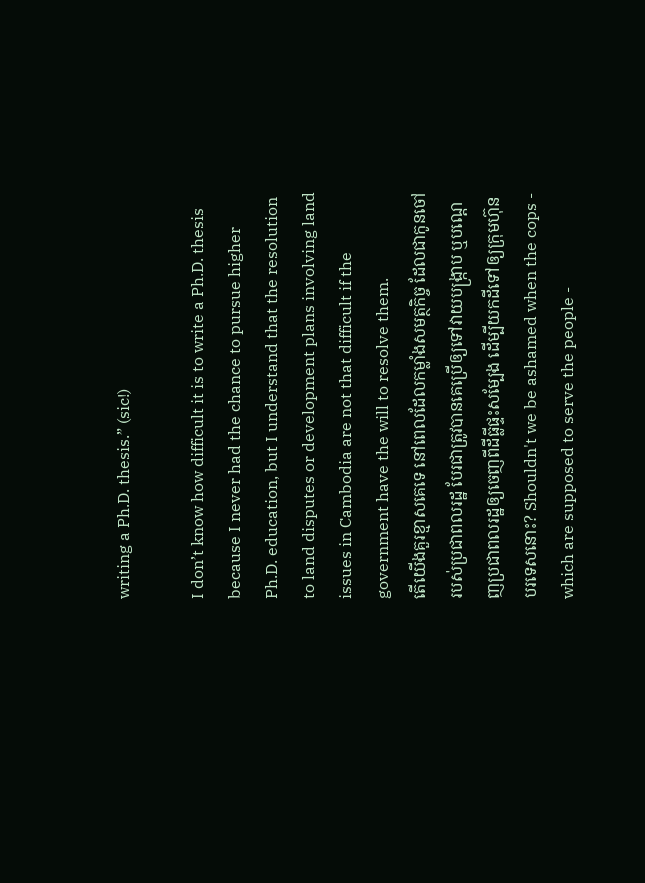writing a Ph.D. thesis.” (sic!)

I don’t know how difficult it is to write a Ph.D. thesis because I never had the chance to pursue higher Ph.D. education, but I understand that the resolution to land disputes or development plans involving land issues in Cambodia are not that difficult if the government have the will to resolve them.
តើយើងគួរខ្មាសគេទេ នៅពេលដែលកម្លាំងសមត្ថកិច្ច ដែលជាកូនចៅរបស់ប្រជាពលរដ្ឋ បែរជាត្រូវបានគេប្រើឲ្យទៅវាយបង្ក្រាប ឬបណ្តេញប្រជាពលរដ្ឋឲ្យចេញពីដីធ្លីផ្ទះសម្បែង ដើម្បីយកដីទៅឲ្យក្រុមហ៊ុនបរទេសនោះ? Shouldn't we be ashamed when the cops - which are supposed to serve the people -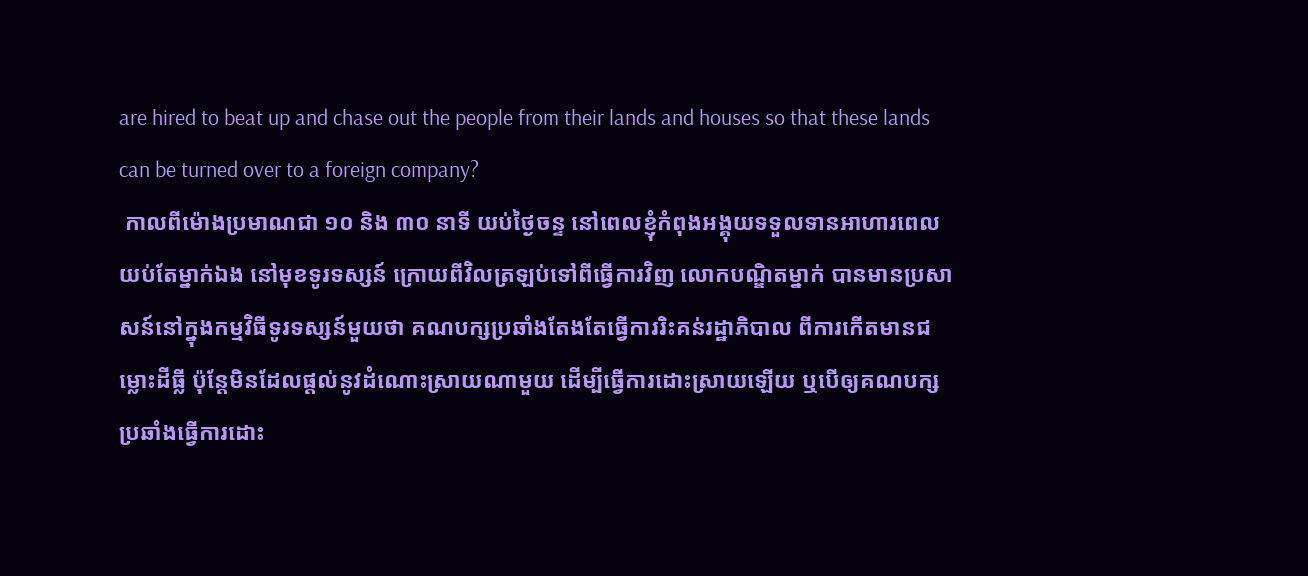are hired to beat up and chase out the people from their lands and houses so that these lands can be turned over to a foreign company?
 កាលពីម៉ោងប្រមាណជា ១០ និង ៣០ នាទី យប់ថ្ងៃចន្ទ នៅពេលខ្ញុំកំពុងអង្គុយទទួលទានអាហារពេលយប់តែម្នាក់ឯង នៅមុខទូរទស្សន៍ ក្រោយពីវិលត្រឡប់ទៅពីធ្វើការវិញ លោកបណ្ឌិតម្នាក់ បានមានប្រសាសន៍នៅក្នុងកម្មវិធីទូរទស្សន៍មួយថា គណបក្សប្រឆាំងតែងតែធ្វើការរិះគន់រដ្ឋាភិបាល ពីការកើតមានជម្លោះដីធ្លី ប៉ុន្តែមិនដែលផ្តល់នូវដំណោះស្រាយណាមួយ ដើម្បីធ្វើការដោះស្រាយឡើយ ឬបើឲ្យគណបក្សប្រឆាំងធ្វើការដោះ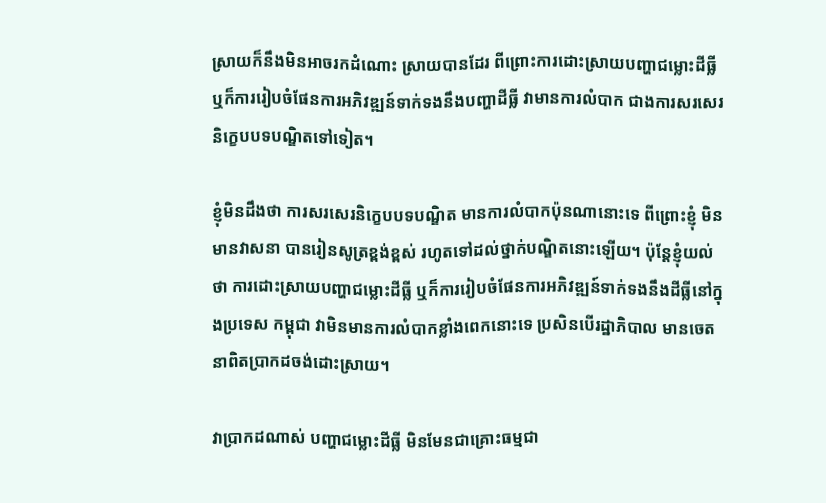ស្រាយក៏នឹងមិនអាចរកដំណោះ ស្រាយបានដែរ ពីព្រោះការដោះស្រាយបញ្ហាជម្លោះដីធ្លី ឬក៏ការរៀបចំផែនការអភិវឌ្ឍន៍ទាក់ទងនឹងបញ្ហាដីធ្លី វាមានការលំបាក ជាងការសរសេរនិក្ខេបបទបណ្ឌិតទៅទៀត។

ខ្ញុំមិនដឹងថា ការសរសេរនិក្ខេបបទបណ្ឌិត មានការលំបាកប៉ុនណានោះទេ ពីព្រោះខ្ញុំ មិនមានវាសនា បានរៀនសូត្រខ្ពង់ខ្ពស់ រហូតទៅដល់ថ្នាក់បណ្ឌិតនោះឡើយ។ ប៉ុន្តែខ្ញុំយល់ថា ការដោះស្រាយបញ្ហាជម្លោះដីធ្លី ឬក៏ការរៀបចំផែនការអភិវឌ្ឍន៍ទាក់ទងនឹងដីធ្លីនៅក្នុងប្រទេស កម្ពុជា វាមិនមានការលំបាកខ្លាំងពេកនោះទេ ប្រសិនបើរដ្ឋាភិបាល មានចេតនាពិតប្រាកដចង់ដោះស្រាយ។

វាប្រាកដណាស់ បញ្ហាជម្លោះដីធ្លី មិនមែនជាគ្រោះធម្មជា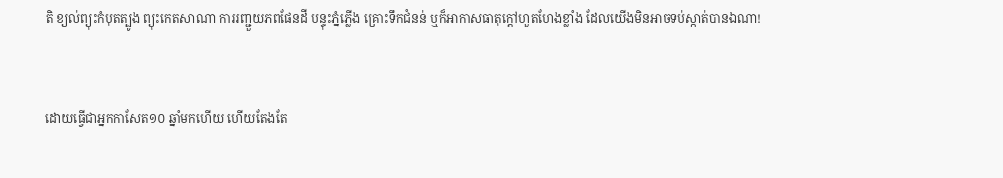តិ ខ្យល់ព្យុះកំបុតត្បូង ព្យុះកេតសាណា ការរញ្ជួយភពផែនដី បន្ទុះភ្នំភ្លើង គ្រោះទឹកជំនន់ ឬក៏អាកាសធាតុក្តៅហួតហែងខ្លាំង ដែលយើងមិនអាចទប់ស្កាត់បានឯណា!


ដោយធ្វើជាអ្នកកាសែត១០ ឆ្នាំមកហើយ ហើយតែងតែ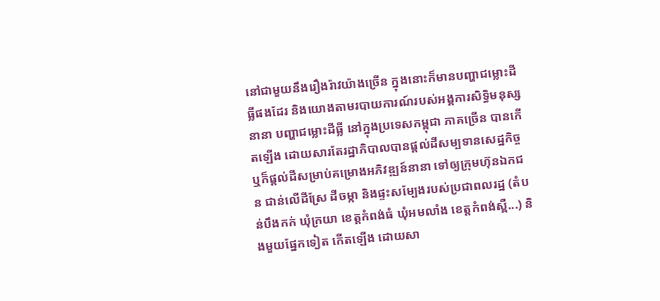នៅជាមួយនឹងរឿងរ៉ាវយ៉ាងច្រើន ក្នុងនោះក៏មានបញ្ហាជម្លោះដីធ្លីផងដែរ និងយោងតាមរបាយការណ៍របស់អង្គការសិទ្ធិមនុស្សនានា បញ្ហាជម្លោះដីធ្លី នៅក្នុងប្រទេសកម្ពុជា ភាគច្រើន បានកើតឡើង ដោយសារតែរដ្ឋាភិបាលបានផ្តល់ដីសម្បទានសេដ្ឋកិច្ច ឬក៏ផ្តល់ដីសម្រាប់គម្រោងអភិវឌ្ឍន៍នានា ទៅឲ្យក្រុមហ៊ុនឯកជន ជាន់លើដីស្រែ ដីចម្កា និងផ្ទះសម្បែងរបស់ប្រជាពលរដ្ឋ (តំបន់បឹងកក់ ឃុំក្រយា ខេត្តកំពង់ធំ ឃុំអមលាំង ខេត្តកំពង់ស្ពឺ...) និងមួយផ្នែកទៀត កើតឡើង ដោយសា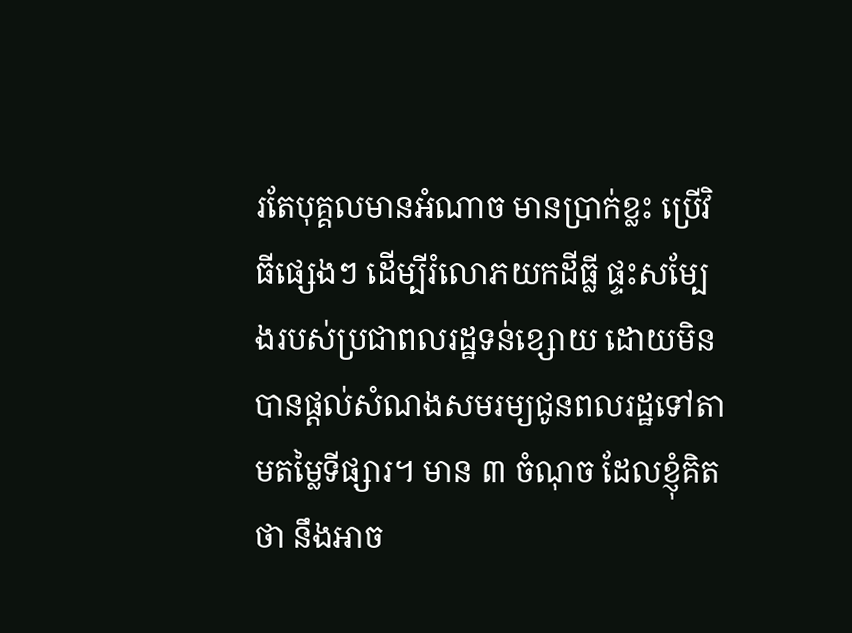រតែបុគ្គលមានអំណាច មានប្រាក់ខ្លះ ប្រើវិធីផ្សេងៗ ដើម្បីរំលោភយកដីធ្លី ផ្ទះសម្បែងរបស់ប្រជាពលរដ្ឋទន់ខ្សោយ ដោយមិនបានផ្តល់សំណងសមរម្យជូនពលរដ្ឋទៅតាមតម្លៃទីផ្សារ។ មាន ៣ ចំណុច ដែលខ្ញុំគិតថា នឹងអាច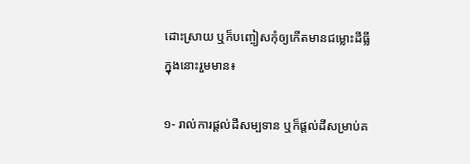ដោះស្រាយ ឬក៏បញ្ចៀសកុំឲ្យកើតមានជម្លោះដីធ្លីក្នុងនោះរួមមាន៖

១- រាល់ការផ្តល់ដីសម្បទាន ឬក៏ផ្តល់ដីសម្រាប់គ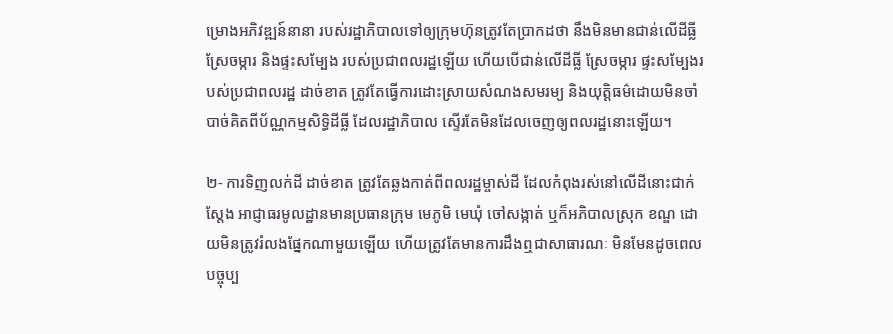ម្រោងអភិវឌ្ឍន៍នានា របស់រដ្ឋាភិបាលទៅឲ្យក្រុមហ៊ុនត្រូវតែប្រាកដថា នឹងមិនមានជាន់លើដីធ្លី ស្រែចម្ការ និងផ្ទះសម្បែង របស់ប្រជាពលរដ្ឋឡើយ ហើយបើជាន់លើដីធ្លី ស្រែចម្ការ ផ្ទះសម្បែងរបស់ប្រជាពលរដ្ឋ ដាច់ខាត ត្រូវតែធ្វើការដោះស្រាយសំណងសមរម្យ និងយុត្តិធម៌ដោយមិនចាំបាច់គិតពីប័ណ្ណកម្មសិទ្ធិដីធ្លី ដែលរដ្ឋាភិបាល ស្ទើរតែមិនដែលចេញឲ្យពលរដ្ឋនោះឡើយ។

២- ការទិញលក់ដី ដាច់ខាត ត្រូវតែឆ្លងកាត់ពីពលរដ្ឋម្ចាស់ដី ដែលកំពុងរស់នៅលើដីនោះជាក់ស្តែង អាជ្ញាធរមូលដ្ឋានមានប្រធានក្រុម មេភូមិ មេឃុំ ចៅសង្កាត់ ឬក៏អភិបាលស្រុក ខណ្ឌ ដោយមិនត្រូវរំលងផ្នែកណាមួយឡើយ ហើយត្រូវតែមានការដឹងឮជាសាធារណៈ មិនមែនដូចពេលបច្ចុប្ប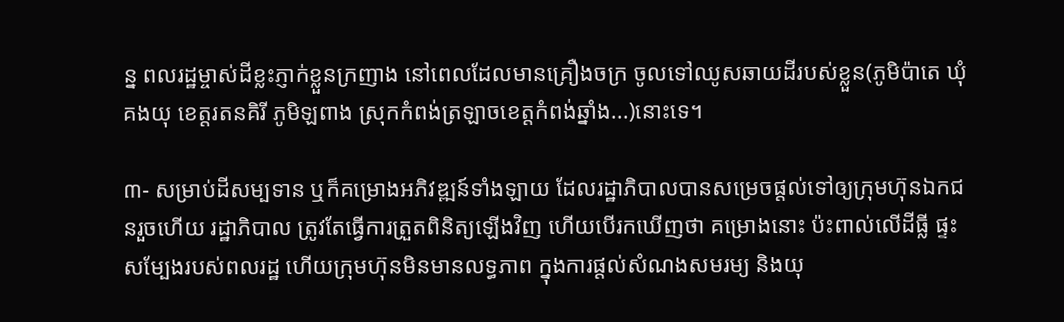ន្ន ពលរដ្ឋម្ចាស់ដីខ្លះភ្ញាក់ខ្លួនក្រញាង នៅពេលដែលមានគ្រឿងចក្រ ចូលទៅឈូសឆាយដីរបស់ខ្លួន(ភូមិប៉ាតេ ឃុំគងយុ ខេត្តរតនគិរី ភូមិឡពាង ស្រុកកំពង់ត្រឡាចខេត្តកំពង់ឆ្នាំង...)នោះទេ។

៣- សម្រាប់ដីសម្បទាន ឬក៏គម្រោងអភិវឌ្ឍន៍ទាំងឡាយ ដែលរដ្ឋាភិបាលបានសម្រេចផ្តល់ទៅឲ្យក្រុមហ៊ុនឯកជនរួចហើយ រដ្ឋាភិបាល ត្រូវតែធ្វើការត្រួតពិនិត្យឡើងវិញ ហើយបើរកឃើញថា គម្រោងនោះ ប៉ះពាល់លើដីធ្លី ផ្ទះសម្បែងរបស់ពលរដ្ឋ ហើយក្រុមហ៊ុនមិនមានលទ្ធភាព ក្នុងការផ្តល់សំណងសមរម្យ និងយុ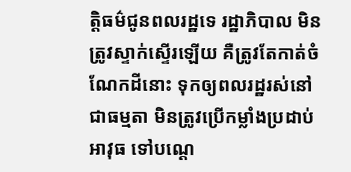ត្តិធម៌ជូនពលរដ្ឋទេ រដ្ឋាភិបាល មិនត្រូវស្ទាក់ស្ទើរឡើយ គឺត្រូវតែកាត់ចំណែកដីនោះ ទុកឲ្យពលរដ្ឋរស់នៅជាធម្មតា មិនត្រូវប្រើកម្លាំងប្រដាប់អាវុធ ទៅបណ្តេ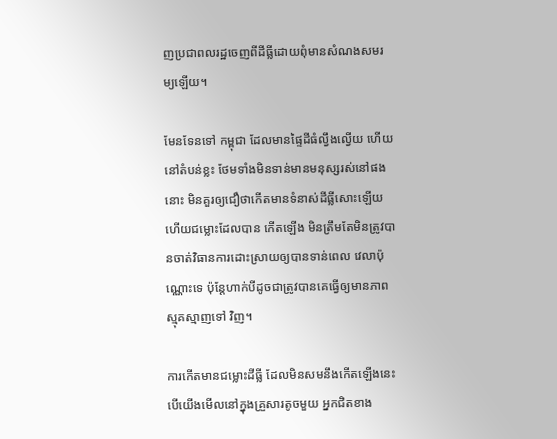ញប្រជាពលរដ្ឋចេញពីដីធ្លីដោយពុំមានសំណងសមរម្យឡើយ។

មែនទែនទៅ កម្ពុជា ដែលមានផ្ទៃដីធំល្វឹងល្វើយ ហើយនៅតំបន់ខ្លះ ថែមទាំងមិនទាន់មានមនុស្សរស់នៅផងនោះ មិនគួរឲ្យជឿថាកើតមានទំនាស់ដីធ្លីសោះឡើយហើយជម្លោះដែលបាន កើតឡើង មិនត្រឹមតែមិនត្រូវបានចាត់វិធានការដោះស្រាយឲ្យបានទាន់ពេល វេលាប៉ុណ្ណោះទេ ប៉ុន្តែហាក់បីដូចជាត្រូវបានគេធ្វើឲ្យមានភាពស្មុគស្មាញទៅ វិញ។

ការកើតមានជម្លោះដីធ្លី ដែលមិនសមនឹងកើតឡើងនេះបើយើងមើលនៅក្នុងគ្រួសារតូចមួយ អ្នកជិតខាង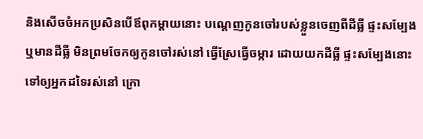និងសើចចំអកប្រសិនបើឪពុកម្តាយនោះ បណ្តេញកូនចៅរបស់ខ្លួនចេញពីដីធ្លី ផ្ទះសម្បែង ឬមានដីធ្លី មិនព្រមចែកឲ្យកូនចៅរស់នៅ ធ្វើស្រែធ្វើចម្ការ ដោយយកដីធ្លី ផ្ទះសម្បែងនោះ ទៅឲ្យអ្នកដទៃរស់នៅ ក្រោ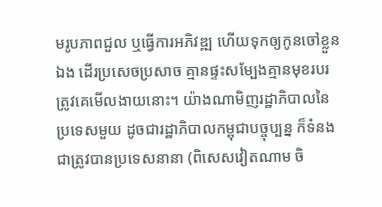មរូបភាពជួល ឬធ្វើការអភិវឌ្ឍ ហើយទុកឲ្យកូនចៅខ្លួនឯង ដើរប្រសេចប្រសាច គ្មានផ្ទះសម្បែងគ្មានមុខរបរត្រូវគេមើលងាយនោះ។ យ៉ាងណាមិញរដ្ឋាភិបាលនៃប្រទេសមួយ ដូចជារដ្ឋាភិបាលកម្ពុជាបច្ចុប្បន្ន ក៏ទំនងជាត្រូវបានប្រទេសនានា (ពិសេសវៀតណាម ចិ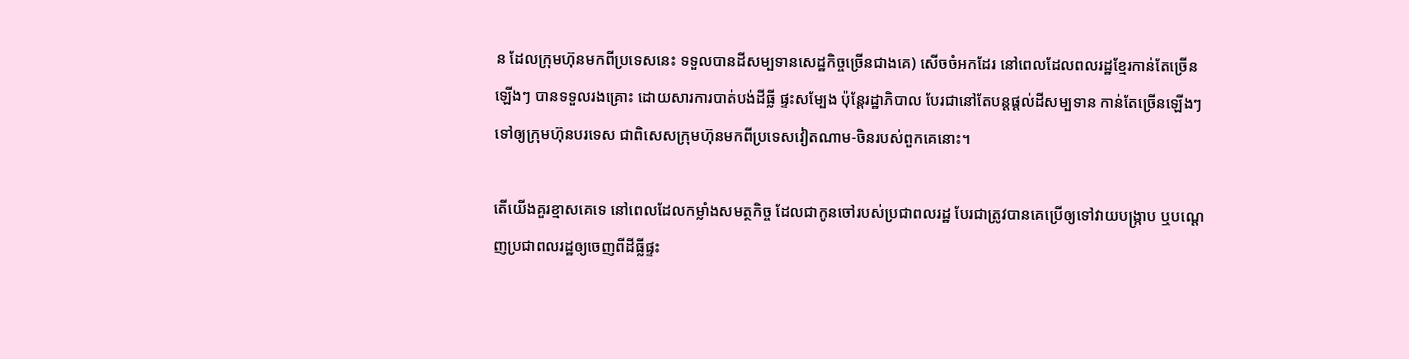ន ដែលក្រុមហ៊ុនមកពីប្រទេសនេះ ទទួលបានដីសម្បទានសេដ្ឋកិច្ចច្រើនជាងគេ) សើចចំអកដែរ នៅពេលដែលពលរដ្ឋខ្មែរកាន់តែច្រើនឡើងៗ បានទទួលរងគ្រោះ ដោយសារការបាត់បង់ដីធ្លី ផ្ទះសម្បែង ប៉ុន្តែរដ្ឋាភិបាល បែរជានៅតែបន្តផ្តល់ដីសម្បទាន កាន់តែច្រើនឡើងៗ ទៅឲ្យក្រុមហ៊ុនបរទេស ជាពិសេសក្រុមហ៊ុនមកពីប្រទេសវៀតណាម-ចិនរបស់ពួកគេនោះ។

តើយើងគួរខ្មាសគេទេ នៅពេលដែលកម្លាំងសមត្ថកិច្ច ដែលជាកូនចៅរបស់ប្រជាពលរដ្ឋ បែរជាត្រូវបានគេប្រើឲ្យទៅវាយបង្ក្រាប ឬបណ្តេញប្រជាពលរដ្ឋឲ្យចេញពីដីធ្លីផ្ទះ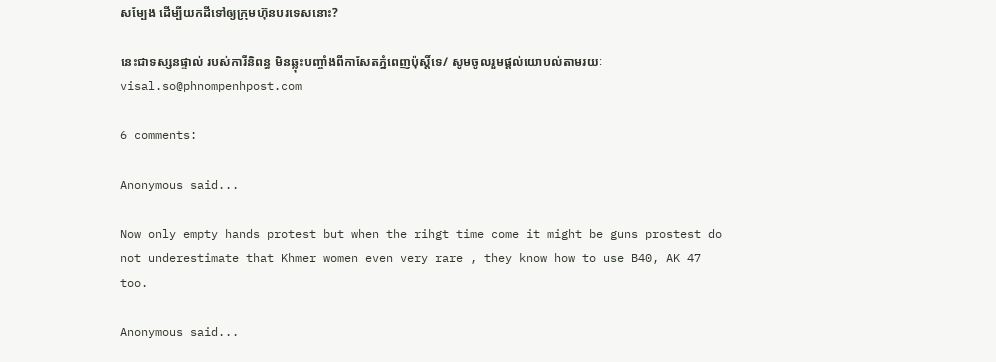សម្បែង ដើម្បីយកដីទៅឲ្យក្រុមហ៊ុនបរទេសនោះ?

នេះជាទស្សនផ្ទាល់ របស់ការីនិពន្ធ មិនឆ្លុះបញ្ចាំងពីកាសែតភ្នំពេញប៉ុស្តិ៍ទេ/ សូមចូលរួមផ្តល់យោបល់តាមរយៈ visal.so@phnompenhpost.com

6 comments:

Anonymous said...

Now only empty hands protest but when the rihgt time come it might be guns prostest do not underestimate that Khmer women even very rare , they know how to use B40, AK 47 too.

Anonymous said...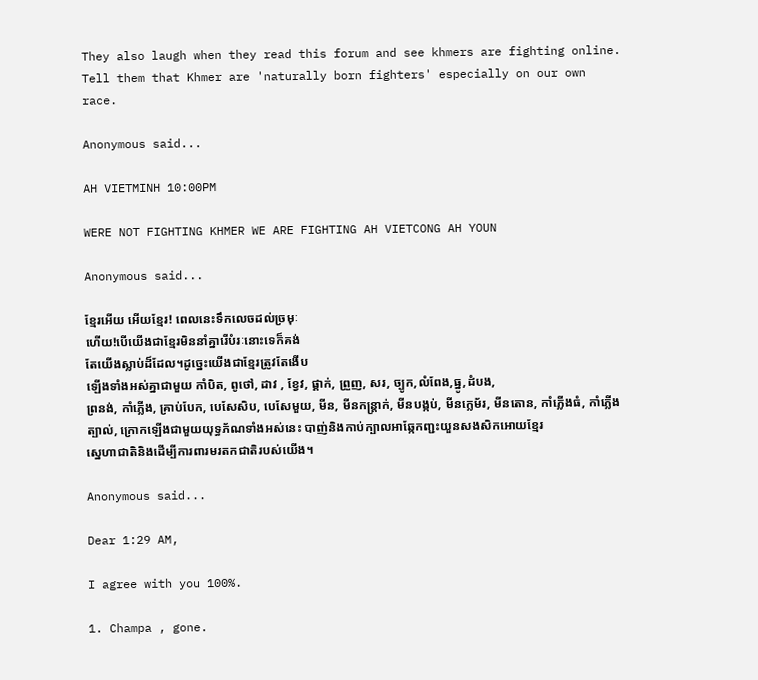They also laugh when they read this forum and see khmers are fighting online. Tell them that Khmer are 'naturally born fighters' especially on our own race.

Anonymous said...

AH VIETMINH 10:00PM

WERE NOT FIGHTING KHMER WE ARE FIGHTING AH VIETCONG AH YOUN

Anonymous said...

ខ្មែរអើយ អើយខ្មែរ! ពេលនេះទឹកលេចដល់ច្រមុៈ
ហើយ!បើយើងជាខ្មែរមិននាំគ្នារើបំរៈនោះទេក៏គង់
តែយើងស្លាប់ដ៏ដែល។ដូច្នេះយើងជាខ្មែរត្រូវតែងើប
ឡើងទាំងអស់គ្នាជាមួយ កាំបិត, ពូថៅ, ដាវ , ខ្វែវ, ផ្គាក់, ព្រួញ, សរ, ច្បូក,លំពែង,ធ្នូ,ដំបង,
ព្រនង់, កាំភ្លើង, គ្រាប់បែក, បេសែសិប, បេសែមួយ, មីន, មីនកន្ត្រាក់, មីនបង្កប់, មីនក្លេម័រ, មីនតោន, កាំភ្លើងធំ, កាំភ្លើងត្បាល់, ក្រោកឡើងជាមួយយុទ្ធភ័ណទាំងអស់នេះ បាញ់និងកាប់ក្បាលអាឆ្កែកញ្ជះយួនសងសិកអោយខ្មែរ
ស្នេហាជាតិនិងដើម្បីការពារមរតកជាតិរបស់យើង។

Anonymous said...

Dear 1:29 AM,

I agree with you 100%.

1. Champa , gone.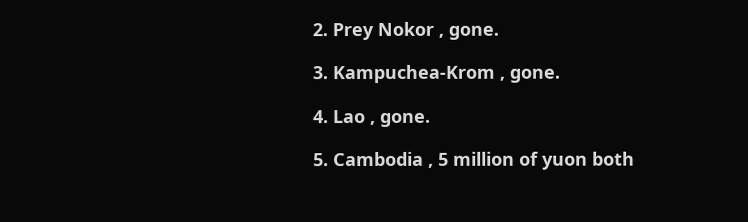2. Prey Nokor , gone.

3. Kampuchea-Krom , gone.

4. Lao , gone.

5. Cambodia , 5 million of yuon both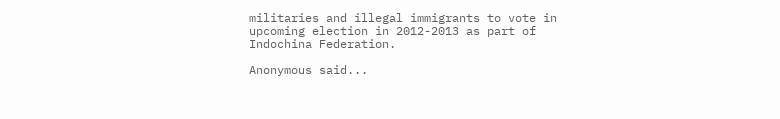militaries and illegal immigrants to vote in upcoming election in 2012-2013 as part of Indochina Federation.

Anonymous said...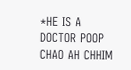*HE IS A DOCTOR POOP CHAO AH CHHIM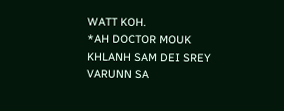WATT KOH.
*AH DOCTOR MOUK KHLANH SAM DEI SREY VARUNN SA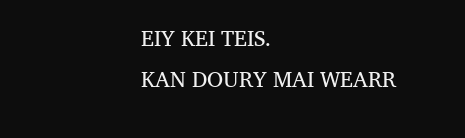EIY KEI TEIS.
KAN DOURY MAI WEARR